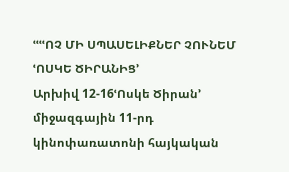ՙՙՙՙՈՉ ՄԻ ՍՊԱՍԵԼԻՔՆԵՐ ՉՈՒՆԵՄ ՙՈՍԿԵ ԾԻՐԱՆԻՑ՚
Արխիվ 12-16ՙՈսկե Ծիրան՚ միջազգային 11-րդ կինոփառատոնի հայկական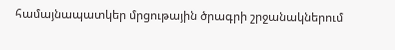համայնապատկեր մրցութային ծրագրի շրջանակներում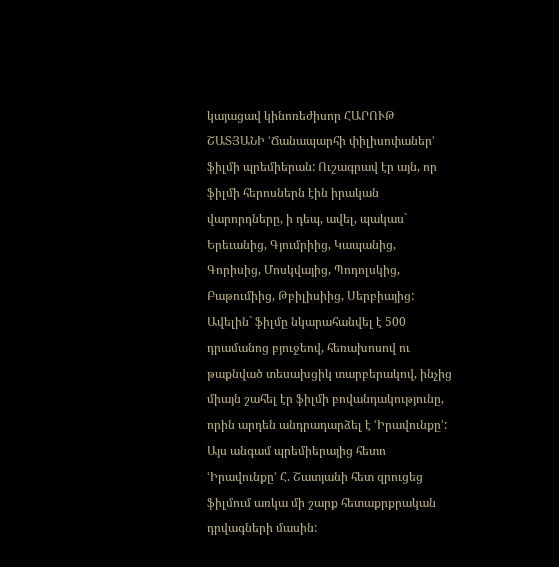կայացավ կինոռեժիսոր ՀԱՐՈՒԹ ՇԱՏՅԱՆԻ ՙՃանապարհի փիլիսոփաներ՚ ֆիլմի պրեմիերան: Ուշագրավ էր այն, որ ֆիլմի հերոսներն էին իրական վարորդները, ի դեպ, ավել, պակաս` Երեւանից, Գյումրիից, Կապանից, Գորիսից, Մոսկվայից, Պոդոլսկից, Բաթումիից, Թբիլիսիից, Սերբիայից: Ավելին` ֆիլմը նկարահանվել է 500 դրամանոց բյուջեով, հեռախոսով ու թաքնված տեսախցիկ տարբերակով, ինչից միայն շահել էր ֆիլմի բովանդակությունը, որին արդեն անդրադարձել է ՙԻրավունքը՚:
Այս անգամ պրեմիերայից հետո ՙԻրավունքը՚ Հ. Շատյանի հետ զրուցեց ֆիլմում առկա մի շարք հետաքրքրական դրվագների մասին: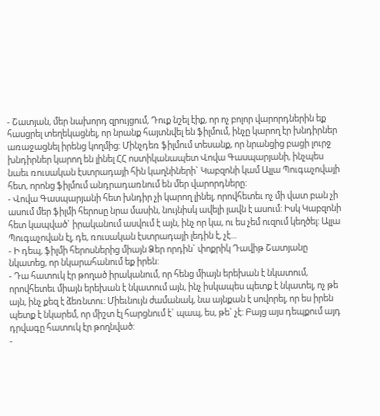- Շատյան, մեր նախորդ զրույցում, Դուք նշել էիք, որ ոչ բոլոր վարորդներին եք հասցրել տեղեկացնել, որ նրանք հայտնվել են ֆիլմում, ինչը կարող էր խնդիրներ առաջացնել իրենց կողմից: Մինչդեռ ֆիլմում տեսանք, որ նրանցից բացի լուրջ խնդիրներ կարող են լինել ՀՀ ոստիկանապետ Վովա Գասպարյանի, ինչպես նաեւ ռուսական էստրադայի հին կաղնիների` Կաբզոնի կամ Ալլա Պուգաչովայի հետ, որոնց ֆիլմում անդրադառնում են մեր վարորդները:
- Վովա Գասպարյանի հետ խնդիր չի կարող լինել, որովհետեւ ոչ մի վատ բան չի ասում մեր ֆիլմի հերոսը նրա մասին, նույնիսկ ավելի լավն է ասում: Իսկ Կաբզոնի հետ կապված` իրականում ասվում է այն, ինչ որ կա, ու ես չեմ ուզում կեղծել: Ալլա Պուգաչովան էլ, դե, ռուսական էստրադայի լեդին է, չէ...
- Ի դեպ, ֆիլմի հերոսներից միայն Ձեր որդին` փոքրիկ Դավիթ Շատյանը նկատեց, որ նկարահանում եք իրեն:
- Դա հատուկ էր թողած իրականում, որ հենց միայն երեխան է նկատում, որովհետեւ միայն երեխան է նկատում այն, ինչ իսկապես պետք է նկատել, ոչ թե այն, ինչ քեզ է ձեռնտու: Միեւնույն ժամանակ, նա այնքան է սովորել, որ ես իրեն պետք է նկարեմ, որ միշտ էլ հարցնում է` պապ, ես, թե` չէ: Բայց այս դեպքում այդ դրվագը հատուկ էր թողնված:
-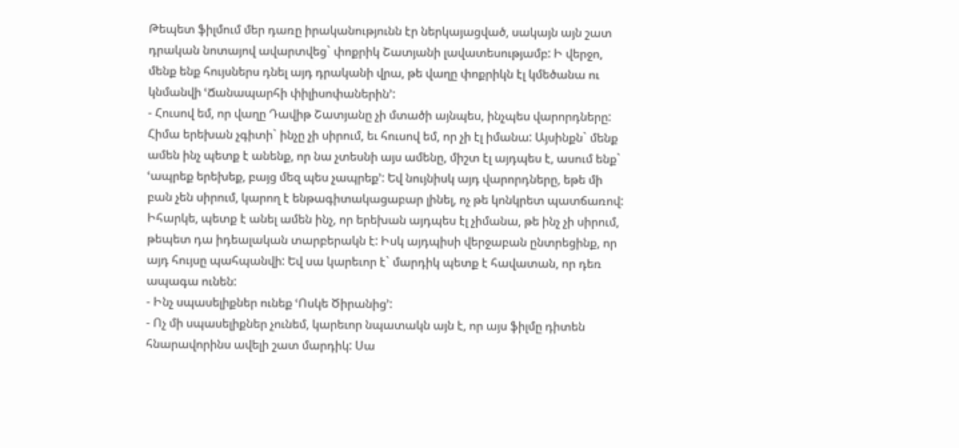Թեպետ ֆիլմում մեր դառը իրականությունն էր ներկայացված, սակայն այն շատ դրական նոտայով ավարտվեց` փոքրիկ Շատյանի լավատեսությամբ: Ի վերջո, մենք ենք հույսներս դնել այդ դրականի վրա, թե վաղը փոքրիկն էլ կմեծանա ու կնմանվի ՙՃանապարհի փիլիսոփաներին՚:
- Հուսով եմ, որ վաղը Դավիթ Շատյանը չի մտածի այնպես, ինչպես վարորդները: Հիմա երեխան չգիտի` ինչը չի սիրում, եւ հուսով եմ, որ չի էլ իմանա: Այսինքն` մենք ամեն ինչ պետք է անենք, որ նա չտեսնի այս ամենը, միշտ էլ այդպես է, ասում ենք` ՙապրեք երեխեք, բայց մեզ պես չապրեք՚: Եվ նույնիսկ այդ վարորդները, եթե մի բան չեն սիրում, կարող է ենթագիտակացաբար լինել, ոչ թե կոնկրետ պատճառով: Իհարկե, պետք է անել ամեն ինչ, որ երեխան այդպես էլ չիմանա, թե ինչ չի սիրում, թեպետ դա իդեալական տարբերակն է: Իսկ այդպիսի վերջաբան ընտրեցինք, որ այդ հույսը պահպանվի: Եվ սա կարեւոր է` մարդիկ պետք է հավատան, որ դեռ ապագա ունեն:
- Ինչ սպասելիքներ ունեք ՙՈսկե Ծիրանից՚:
- Ոչ մի սպասելիքներ չունեմ, կարեւոր նպատակն այն է, որ այս ֆիլմը դիտեն հնարավորինս ավելի շատ մարդիկ: Սա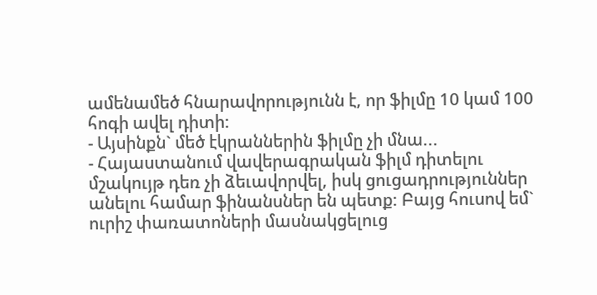ամենամեծ հնարավորությունն է, որ ֆիլմը 10 կամ 100 հոգի ավել դիտի:
- Այսինքն` մեծ էկրաններին ֆիլմը չի մնա...
- Հայաստանում վավերագրական ֆիլմ դիտելու մշակույթ դեռ չի ձեւավորվել, իսկ ցուցադրություններ անելու համար ֆինանսներ են պետք: Բայց հուսով եմ` ուրիշ փառատոների մասնակցելուց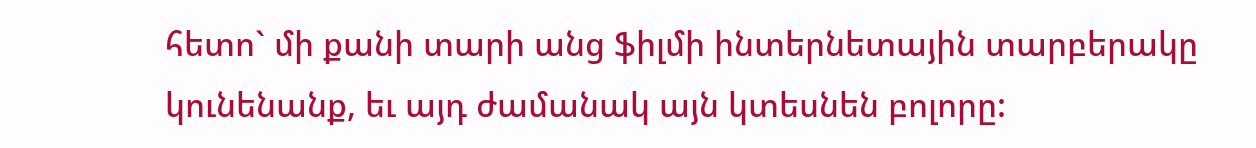հետո` մի քանի տարի անց ֆիլմի ինտերնետային տարբերակը կունենանք, եւ այդ ժամանակ այն կտեսնեն բոլորը: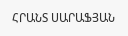ՀՐԱՆՏ ՍԱՐԱՖՅԱՆ